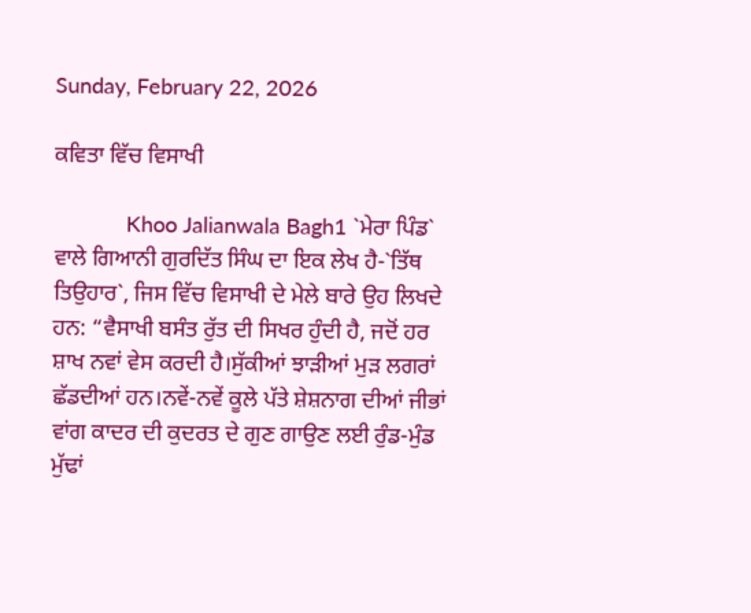Sunday, February 22, 2026

ਕਵਿਤਾ ਵਿੱਚ ਵਿਸਾਖੀ

            Khoo Jalianwala Bagh1 `ਮੇਰਾ ਪਿੰਡ` ਵਾਲੇ ਗਿਆਨੀ ਗੁਰਦਿੱਤ ਸਿੰਘ ਦਾ ਇਕ ਲੇਖ ਹੈ-`ਤਿੱਥ ਤਿਉਹਾਰ`, ਜਿਸ ਵਿੱਚ ਵਿਸਾਖੀ ਦੇ ਮੇਲੇ ਬਾਰੇ ਉਹ ਲਿਖਦੇ ਹਨ: “ਵੈਸਾਖੀ ਬਸੰਤ ਰੁੱਤ ਦੀ ਸਿਖਰ ਹੁੰਦੀ ਹੈ, ਜਦੋਂ ਹਰ ਸ਼ਾਖ ਨਵਾਂ ਵੇਸ ਕਰਦੀ ਹੈ।ਸੁੱਕੀਆਂ ਝਾੜੀਆਂ ਮੁੜ ਲਗਰਾਂ ਛੱਡਦੀਆਂ ਹਨ।ਨਵੇਂ-ਨਵੇਂ ਕੂਲੇ ਪੱਤੇ ਸ਼ੇਸ਼ਨਾਗ ਦੀਆਂ ਜੀਭਾਂ ਵਾਂਗ ਕਾਦਰ ਦੀ ਕੁਦਰਤ ਦੇ ਗੁਣ ਗਾਉਣ ਲਈ ਰੁੰਡ-ਮੁੰਡ ਮੁੱਢਾਂ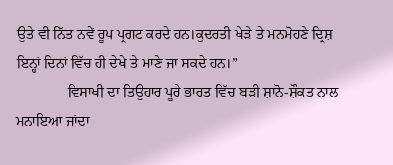ਉਤੇ ਵੀ ਨਿੱਤ ਨਵੇਂ ਰੂਪ ਪ੍ਰਗਟ ਕਰਦੇ ਹਨ।ਕੁਦਰਤੀ ਖੇੜੇ ਤੇ ਮਨਮੋਹਣੇ ਦ੍ਰਿਸ਼ ਇਨ੍ਹਾਂ ਦਿਨਾਂ ਵਿੱਚ ਹੀ ਦੇਖੇ ਤੇ ਮਾਣੇ ਜਾ ਸਕਦੇ ਹਨ।”
              ਵਿਸਾਖੀ ਦਾ ਤਿਉਹਾਰ ਪੂਰੇ ਭਾਰਤ ਵਿੱਚ ਬੜੀ ਸ਼ਾਨੋ-ਸ਼ੌਕਤ ਨਾਲ ਮਨਾਇਆ ਜਾਂਦਾ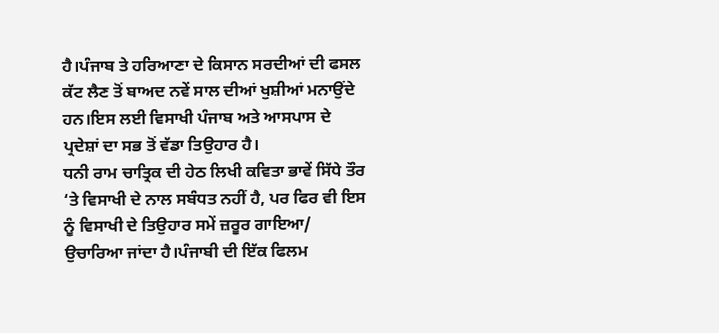ਹੈ।ਪੰਜਾਬ ਤੇ ਹਰਿਆਣਾ ਦੇ ਕਿਸਾਨ ਸਰਦੀਆਂ ਦੀ ਫਸਲ ਕੱਟ ਲੈਣ ਤੋਂ ਬਾਅਦ ਨਵੇਂ ਸਾਲ ਦੀਆਂ ਖੁਸ਼ੀਆਂ ਮਨਾਉਂਦੇ ਹਨ।ਇਸ ਲਈ ਵਿਸਾਖੀ ਪੰਜਾਬ ਅਤੇ ਆਸਪਾਸ ਦੇ ਪ੍ਰਦੇਸ਼ਾਂ ਦਾ ਸਭ ਤੋਂ ਵੱਡਾ ਤਿਉਹਾਰ ਹੈ।
ਧਨੀ ਰਾਮ ਚਾਤ੍ਰਿਕ ਦੀ ਹੇਠ ਲਿਖੀ ਕਵਿਤਾ ਭਾਵੇਂ ਸਿੱਧੇ ਤੌਰ ‘ਤੇ ਵਿਸਾਖੀ ਦੇ ਨਾਲ ਸਬੰਧਤ ਨਹੀਂ ਹੈ, ਪਰ ਫਿਰ ਵੀ ਇਸ ਨੂੰ ਵਿਸਾਖੀ ਦੇ ਤਿਉਹਾਰ ਸਮੇਂ ਜ਼ਰੂਰ ਗਾਇਆ/ ਉਚਾਰਿਆ ਜਾਂਦਾ ਹੈ।ਪੰਜਾਬੀ ਦੀ ਇੱਕ ਫਿਲਮ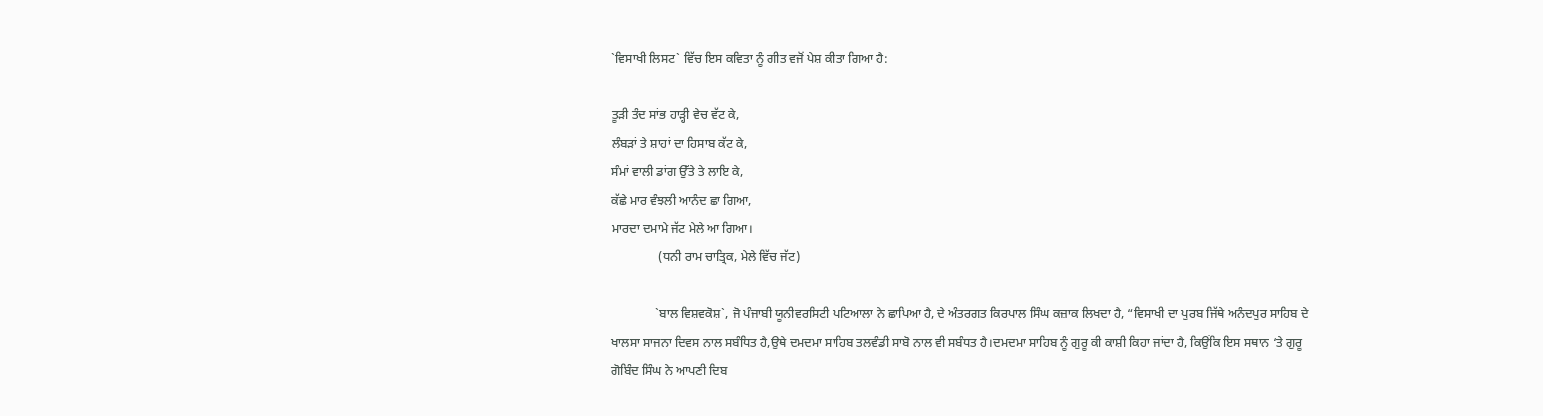`ਵਿਸਾਖੀ ਲਿਸਟ` ਵਿੱਚ ਇਸ ਕਵਿਤਾ ਨੂੰ ਗੀਤ ਵਜੋਂ ਪੇਸ਼ ਕੀਤਾ ਗਿਆ ਹੈ:

ਤੂੜੀ ਤੰਦ ਸਾਂਭ ਹਾੜ੍ਹੀ ਵੇਚ ਵੱਟ ਕੇ,
ਲੰਬੜਾਂ ਤੇ ਸ਼ਾਹਾਂ ਦਾ ਹਿਸਾਬ ਕੱਟ ਕੇ,
ਸੰਮਾਂ ਵਾਲੀ ਡਾਂਗ ਉੱਤੇ ਤੇ ਲਾਇ ਕੇ,
ਕੱਛੇ ਮਾਰ ਵੰਝਲੀ ਆਨੰਦ ਛਾ ਗਿਆ,
ਮਾਰਦਾ ਦਮਾਮੇ ਜੱਟ ਮੇਲੇ ਆ ਗਿਆ।
               (ਧਨੀ ਰਾਮ ਚਾਤ੍ਰਿਕ, ਮੇਲੇ ਵਿੱਚ ਜੱਟ)

              `ਬਾਲ ਵਿਸ਼ਵਕੋਸ਼`, ਜੋ ਪੰਜਾਬੀ ਯੂਨੀਵਰਸਿਟੀ ਪਟਿਆਲਾ ਨੇ ਛਾਪਿਆ ਹੈ, ਦੇ ਅੰਤਰਗਤ ਕਿਰਪਾਲ ਸਿੰਘ ਕਜ਼ਾਕ ਲਿਖਦਾ ਹੈ, “ਵਿਸਾਖੀ ਦਾ ਪੁਰਬ ਜਿੱਥੇ ਅਨੰਦਪੁਰ ਸਾਹਿਬ ਦੇ ਖਾਲਸਾ ਸਾਜਨਾ ਦਿਵਸ ਨਾਲ ਸਬੰਧਿਤ ਹੈ,ਉਥੇ ਦਮਦਮਾ ਸਾਹਿਬ ਤਲਵੰਡੀ ਸਾਬੋ ਨਾਲ ਵੀ ਸਬੰਧਤ ਹੈ।ਦਮਦਮਾ ਸਾਹਿਬ ਨੂੰ ਗੁਰੂ ਕੀ ਕਾਸ਼ੀ ਕਿਹਾ ਜਾਂਦਾ ਹੈ, ਕਿਉਂਕਿ ਇਸ ਸਥਾਨ ‘ਤੇ ਗੁਰੂ ਗੋਬਿੰਦ ਸਿੰਘ ਨੇ ਆਪਣੀ ਦਿਬ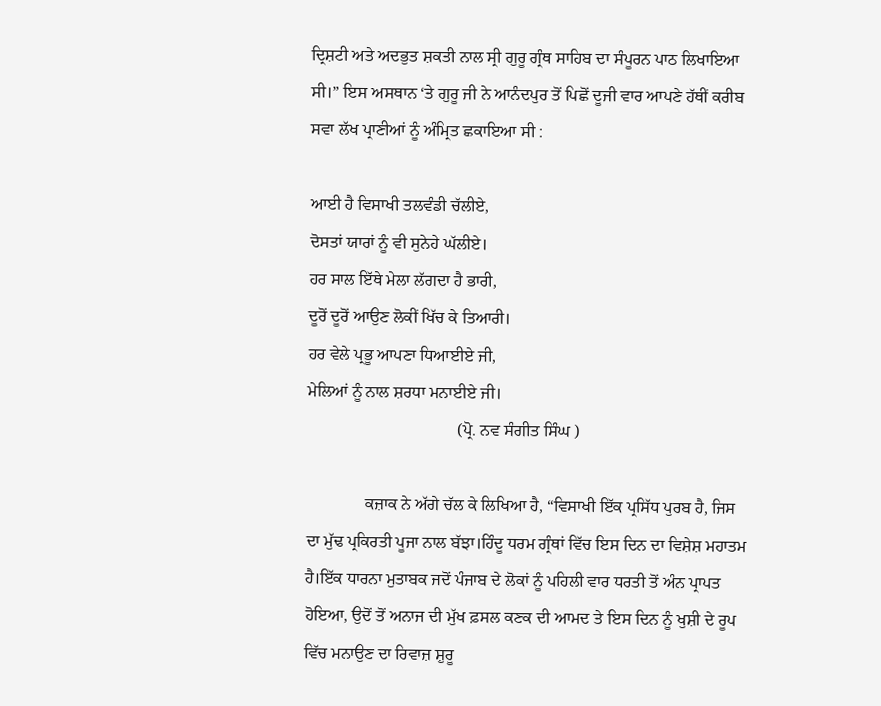ਦ੍ਰਿਸ਼ਟੀ ਅਤੇ ਅਦਭੁਤ ਸ਼ਕਤੀ ਨਾਲ ਸ੍ਰੀ ਗੁਰੂ ਗ੍ਰੰਥ ਸਾਹਿਬ ਦਾ ਸੰਪੂਰਨ ਪਾਠ ਲਿਖਾਇਆ ਸੀ।” ਇਸ ਅਸਥਾਨ ‘ਤੇ ਗੁਰੂ ਜੀ ਨੇ ਆਨੰਦਪੁਰ ਤੋਂ ਪਿਛੋਂ ਦੂਜੀ ਵਾਰ ਆਪਣੇ ਹੱਥੀਂ ਕਰੀਬ ਸਵਾ ਲੱਖ ਪ੍ਰਾਣੀਆਂ ਨੂੰ ਅੰਮ੍ਰਿਤ ਛਕਾਇਆ ਸੀ :

ਆਈ ਹੈ ਵਿਸਾਖੀ ਤਲਵੰਡੀ ਚੱਲੀਏ,
ਦੋਸਤਾਂ ਯਾਰਾਂ ਨੂੰ ਵੀ ਸੁਨੇਹੇ ਘੱਲੀਏ।
ਹਰ ਸਾਲ ਇੱਥੇ ਮੇਲਾ ਲੱਗਦਾ ਹੈ ਭਾਰੀ,
ਦੂਰੋਂ ਦੂਰੋਂ ਆਉਣ ਲੋਕੀਂ ਖਿੱਚ ਕੇ ਤਿਆਰੀ।
ਹਰ ਵੇਲੇ ਪ੍ਰਭੂ ਆਪਣਾ ਧਿਆਈਏ ਜੀ,
ਮੇਲਿਆਂ ਨੂੰ ਨਾਲ ਸ਼ਰਧਾ ਮਨਾਈਏ ਜੀ।
                                    (ਪ੍ਰੋ. ਨਵ ਸੰਗੀਤ ਸਿੰਘ )

              ਕਜ਼ਾਕ ਨੇ ਅੱਗੇ ਚੱਲ ਕੇ ਲਿਖਿਆ ਹੈ, “ਵਿਸਾਖੀ ਇੱਕ ਪ੍ਰਸਿੱਧ ਪੁਰਬ ਹੈ, ਜਿਸ ਦਾ ਮੁੱਢ ਪ੍ਰਕਿਰਤੀ ਪੂਜਾ ਨਾਲ ਬੱਝਾ।ਹਿੰਦੂ ਧਰਮ ਗ੍ਰੰਥਾਂ ਵਿੱਚ ਇਸ ਦਿਨ ਦਾ ਵਿਸ਼ੇਸ਼ ਮਹਾਤਮ ਹੈ।ਇੱਕ ਧਾਰਨਾ ਮੁਤਾਬਕ ਜਦੋਂ ਪੰਜਾਬ ਦੇ ਲੋਕਾਂ ਨੂੰ ਪਹਿਲੀ ਵਾਰ ਧਰਤੀ ਤੋਂ ਅੰਨ ਪ੍ਰਾਪਤ ਹੋਇਆ, ਉਦੋਂ ਤੋਂ ਅਨਾਜ ਦੀ ਮੁੱਖ ਫ਼ਸਲ ਕਣਕ ਦੀ ਆਮਦ ਤੇ ਇਸ ਦਿਨ ਨੂੰ ਖੁਸ਼ੀ ਦੇ ਰੂਪ ਵਿੱਚ ਮਨਾਉਣ ਦਾ ਰਿਵਾਜ਼ ਸ਼ੁਰੂ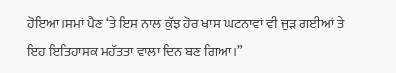ਹੋਇਆ।ਸਮਾਂ ਪੈਣ ‘ਤੇ ਇਸ ਨਾਲ ਕੁੱਝ ਹੋਰ ਖਾਸ ਘਟਨਾਵਾਂ ਵੀ ਜੁੜ ਗਈਆਂ ਤੇ ਇਹ ਇਤਿਹਾਸਕ ਮਹੱਤਤਾ ਵਾਲਾ ਦਿਨ ਬਣ ਗਿਆ।”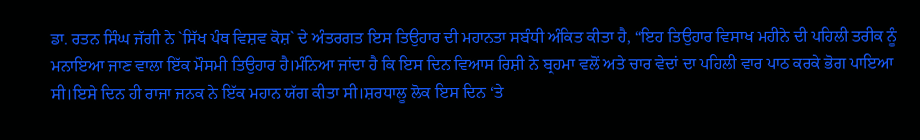ਡਾ. ਰਤਨ ਸਿੰਘ ਜੱਗੀ ਨੇ `ਸਿੱਖ ਪੰਥ ਵਿਸ਼ਵ ਕੋਸ਼` ਦੇ ਅੰਤਰਗਤ ਇਸ ਤਿਉਹਾਰ ਦੀ ਮਹਾਨਤਾ ਸਬੰਧੀ ਅੰਕਿਤ ਕੀਤਾ ਹੈ, “ਇਹ ਤਿਉਹਾਰ ਵਿਸਾਖ ਮਹੀਨੇ ਦੀ ਪਹਿਲੀ ਤਰੀਕ ਨੂੰ ਮਨਾਇਆ ਜਾਣ ਵਾਲਾ ਇੱਕ ਮੌਸਮੀ ਤਿਉਹਾਰ ਹੈ।ਮੰਨਿਆ ਜਾਂਦਾ ਹੈ ਕਿ ਇਸ ਦਿਨ ਵਿਆਸ ਰਿਸ਼ੀ ਨੇ ਬ੍ਰਹਮਾ ਵਲੋਂ ਅਤੇ ਚਾਰ ਵੇਦਾਂ ਦਾ ਪਹਿਲੀ ਵਾਰ ਪਾਠ ਕਰਕੇ ਭੋਗ ਪਾਇਆ ਸੀ।ਇਸੇ ਦਿਨ ਹੀ ਰਾਜਾ ਜਨਕ ਨੇ ਇੱਕ ਮਹਾਨ ਯੱਗ ਕੀਤਾ ਸੀ।ਸ਼ਰਧਾਲੂ ਲੋਕ ਇਸ ਦਿਨ ‘ਤੇ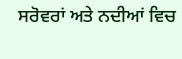ਸਰੋਵਰਾਂ ਅਤੇ ਨਦੀਆਂ ਵਿਚ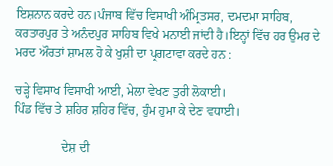ਇਸ਼ਨਾਨ ਕਰਦੇ ਹਨ।ਪੰਜਾਬ ਵਿੱਚ ਵਿਸਾਖੀ ਅੰਮ੍ਰਿਤਸਰ, ਦਮਦਮਾ ਸਾਹਿਬ, ਕਰਤਾਰਪੁਰ ਤੇ ਅਨੰਦਪੁਰ ਸਾਹਿਬ ਵਿਖੇ ਮਨਾਈ ਜਾਂਦੀ ਹੈ।ਇਨ੍ਹਾਂ ਵਿੱਚ ਹਰ ਉਮਰ ਦੇ ਮਰਦ ਔਰਤਾਂ ਸ਼ਾਮਲ ਹੋ ਕੇ ਖੁਸ਼ੀ ਦਾ ਪ੍ਰਗਟਾਵਾ ਕਰਦੇ ਹਨ :

ਚੜ੍ਹੇ ਵਿਸਾਖ ਵਿਸਾਖੀ ਆਈ, ਮੇਲਾ ਵੇਖਣ ਤੁਰੀ ਲੋਕਾਈ।
ਪਿੰਡ ਵਿੱਚ ਤੇ ਸ਼ਹਿਰ ਸ਼ਹਿਰ ਵਿੱਚ, ਹੁੰਮ ਹੁਮਾ ਕੇ ਦੇਣ ਵਧਾਈ।

               ਦੇਸ਼ ਦੀ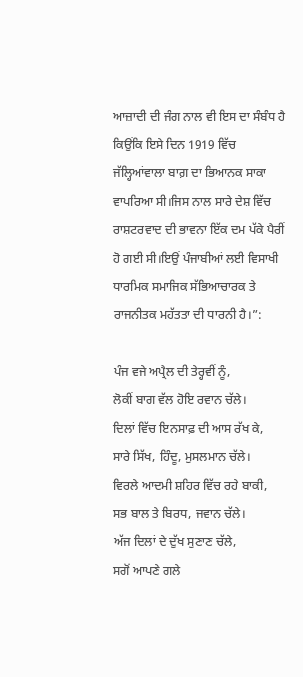ਆਜ਼ਾਦੀ ਦੀ ਜੰਗ ਨਾਲ ਵੀ ਇਸ ਦਾ ਸੰਬੰਧ ਹੈ ਕਿਉਂਕਿ ਇਸੇ ਦਿਨ 1919 ਵਿੱਚ ਜੱਲ੍ਹਿਆਂਵਾਲਾ ਬਾਗ਼ ਦਾ ਭਿਆਨਕ ਸਾਕਾ ਵਾਪਰਿਆ ਸੀ।ਜਿਸ ਨਾਲ ਸਾਰੇ ਦੇਸ਼ ਵਿੱਚ ਰਾਸ਼ਟਰਵਾਦ ਦੀ ਭਾਵਨਾ ਇੱਕ ਦਮ ਪੱਕੇ ਪੈਰੀਂ ਹੋ ਗਈ ਸੀ।ਇਉਂ ਪੰਜਾਬੀਆਂ ਲਈ ਵਿਸਾਖੀ ਧਾਰਮਿਕ ਸਮਾਜਿਕ ਸੱਭਿਆਚਾਰਕ ਤੇ ਰਾਜਨੀਤਕ ਮਹੱਤਤਾ ਦੀ ਧਾਰਨੀ ਹੈ।”:

ਪੰਜ ਵਜੇ ਅਪ੍ਰੈਲ ਦੀ ਤੇਰ੍ਹਵੀਂ ਨੂੰ,
ਲੋਕੀਂ ਬਾਗ ਵੱਲ ਹੋਇ ਰਵਾਨ ਚੱਲੇ।
ਦਿਲਾਂ ਵਿੱਚ ਇਨਸਾਫ਼ ਦੀ ਆਸ ਰੱਖ ਕੇ,
ਸਾਰੇ ਸਿੱਖ, ਹਿੰਦੂ, ਮੁਸਲਮਾਨ ਚੱਲੇ।
ਵਿਰਲੇ ਆਦਮੀ ਸ਼ਹਿਰ ਵਿੱਚ ਰਹੇ ਬਾਕੀ,
ਸਭ ਬਾਲ ਤੇ ਬਿਰਧ, ਜਵਾਨ ਚੱਲੇ।
ਅੱਜ ਦਿਲਾਂ ਦੇ ਦੁੱਖ ਸੁਣਾਣ ਚੱਲੇ,
ਸਗੋਂ ਆਪਣੇ ਗਲੇ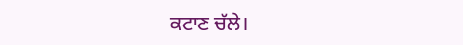ਕਟਾਣ ਚੱਲੇ।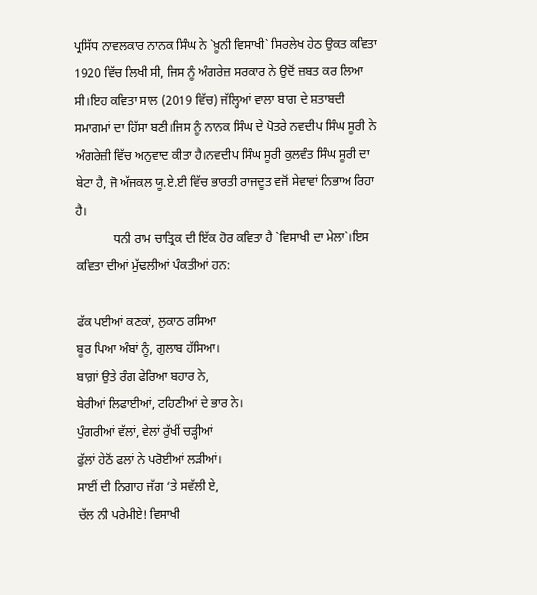ਪ੍ਰਸਿੱਧ ਨਾਵਲਕਾਰ ਨਾਨਕ ਸਿੰਘ ਨੇ `ਖ਼ੂਨੀ ਵਿਸਾਖੀ` ਸਿਰਲੇਖ ਹੇਠ ਉਕਤ ਕਵਿਤਾ 1920 ਵਿੱਚ ਲਿਖੀ ਸੀ, ਜਿਸ ਨੂੰ ਅੰਗਰੇਜ਼ ਸਰਕਾਰ ਨੇ ਉਦੋਂ ਜ਼ਬਤ ਕਰ ਲਿਆ ਸੀ।ਇਹ ਕਵਿਤਾ ਸਾਲ (2019 ਵਿੱਚ) ਜੱਲ੍ਹਿਆਂ ਵਾਲਾ ਬਾਗ ਦੇ ਸ਼ਤਾਬਦੀ ਸਮਾਗਮਾਂ ਦਾ ਹਿੱਸਾ ਬਣੀ।ਜਿਸ ਨੂੰ ਨਾਨਕ ਸਿੰਘ ਦੇ ਪੋਤਰੇ ਨਵਦੀਪ ਸਿੰਘ ਸੂਰੀ ਨੇ ਅੰਗਰੇਜ਼ੀ ਵਿੱਚ ਅਨੁਵਾਦ ਕੀਤਾ ਹੈ।ਨਵਦੀਪ ਸਿੰਘ ਸੂਰੀ ਕੁਲਵੰਤ ਸਿੰਘ ਸੂਰੀ ਦਾ ਬੇਟਾ ਹੈ, ਜੋ ਅੱਜਕਲ ਯੂ.ਏ.ਈ ਵਿੱਚ ਭਾਰਤੀ ਰਾਜਦੂਤ ਵਜੋਂ ਸੇਵਾਵਾਂ ਨਿਭਾਅ ਰਿਹਾ ਹੈ।
            ਧਨੀ ਰਾਮ ਚਾਤ੍ਰਿਕ ਦੀ ਇੱਕ ਹੋਰ ਕਵਿਤਾ ਹੈ `ਵਿਸਾਖੀ ਦਾ ਮੇਲਾ`।ਇਸ ਕਵਿਤਾ ਦੀਆਂ ਮੁੱਢਲੀਆਂ ਪੰਕਤੀਆਂ ਹਨ:

ਫੱਕ ਪਈਆਂ ਕਣਕਾਂ, ਲੁਕਾਠ ਰਸਿਆ
ਬੂਰ ਪਿਆ ਅੰਬਾਂ ਨੂੰ, ਗੁਲਾਬ ਹੱਸਿਆ।
ਬਾਗ਼ਾਂ ਉਤੇ ਰੰਗ ਫੇਰਿਆ ਬਹਾਰ ਨੇ,
ਬੇਰੀਆਂ ਲਿਫਾਈਆਂ, ਟਹਿਣੀਆਂ ਦੇ ਭਾਰ ਨੇ।
ਪੁੰਗਰੀਆਂ ਵੱਲਾਂ, ਵੇਲਾਂ ਰੁੱਖੀਂ ਚੜ੍ਹੀਆਂ
ਫੁੱਲਾਂ ਹੇਠੋਂ ਫਲਾਂ ਨੇ ਪਰੋਈਆਂ ਲੜੀਆਂ।
ਸਾਈਂ ਦੀ ਨਿਗਾਹ ਜੱਗ ‘ਤੇ ਸਵੱਲੀ ਏ,
ਚੱਲ ਨੀ ਪਰੇਮੀਏ! ਵਿਸਾਖੀ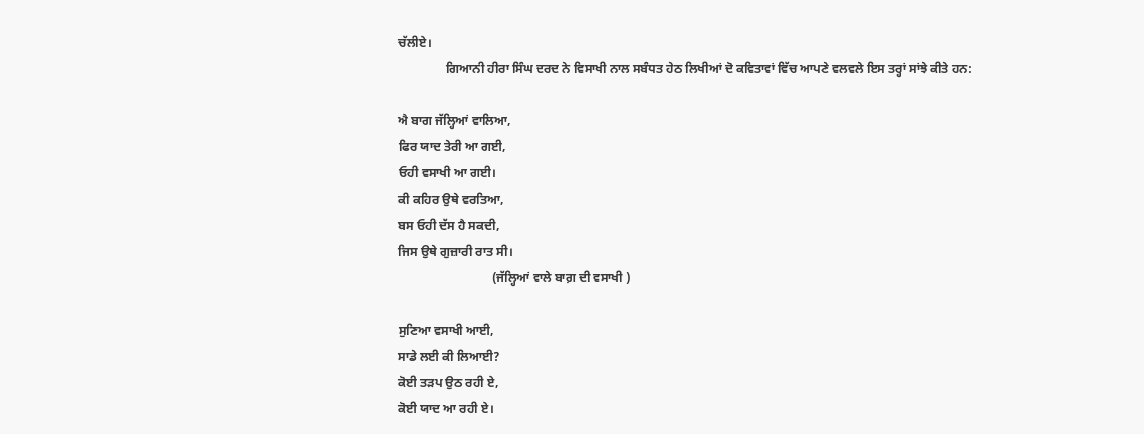ਚੱਲੀਏ।
               ਗਿਆਨੀ ਹੀਰਾ ਸਿੰਘ ਦਰਦ ਨੇ ਵਿਸਾਖੀ ਨਾਲ ਸਬੰਧਤ ਹੇਠ ਲਿਖੀਆਂ ਦੋ ਕਵਿਤਾਵਾਂ ਵਿੱਚ ਆਪਣੇ ਵਲਵਲੇ ਇਸ ਤਰ੍ਹਾਂ ਸਾਂਝੇ ਕੀਤੇ ਹਨ:

ਐ ਬਾਗ ਜੱਲ੍ਹਿਆਂ ਵਾਲਿਆ,
ਫਿਰ ਯਾਦ ਤੇਰੀ ਆ ਗਈ,
ਓਹੀ ਵਸਾਖੀ ਆ ਗਈ।
ਕੀ ਕਹਿਰ ਉਥੇ ਵਰਤਿਆ,
ਬਸ ਓਹੀ ਦੱਸ ਹੈ ਸਕਦੀ,
ਜਿਸ ਉਥੇ ਗੁਜ਼ਾਰੀ ਰਾਤ ਸੀ।
                              (ਜੱਲ੍ਹਿਆਂ ਵਾਲੇ ਬਾਗ਼ ਦੀ ਵਸਾਖੀ )

ਸੁਣਿਆ ਵਸਾਖੀ ਆਈ,
ਸਾਡੇ ਲਈ ਕੀ ਲਿਆਈ?
ਕੋਈ ਤੜਪ ਉਠ ਰਹੀ ਏ,
ਕੋਈ ਯਾਦ ਆ ਰਹੀ ਏ।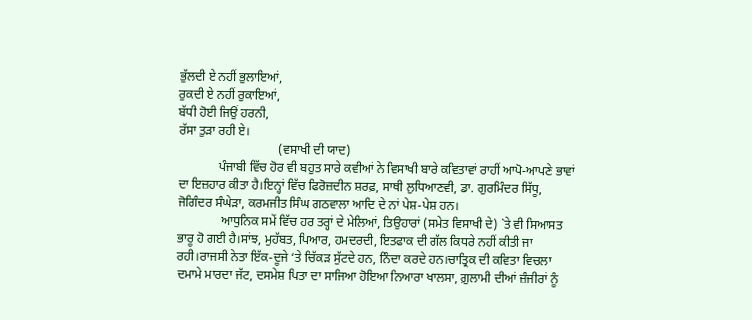ਭੁੱਲਦੀ ਏ ਨਹੀਂ ਭੁਲਾਇਆਂ,
ਰੁਕਦੀ ਏ ਨਹੀਂ ਰੁਕਾਇਆਂ,
ਬੱਧੀ ਹੋਈ ਜਿਉਂ ਹਰਨੀ,
ਰੱਸਾ ਤੁੜਾ ਰਹੀ ਏ।
                                (ਵਸਾਖੀ ਦੀ ਯਾਦ)
             ਪੰਜਾਬੀ ਵਿੱਚ ਹੋਰ ਵੀ ਬਹੁਤ ਸਾਰੇ ਕਵੀਆਂ ਨੇ ਵਿਸਾਖੀ ਬਾਰੇ ਕਵਿਤਾਵਾਂ ਰਾਹੀਂ ਆਪੋ-ਆਪਣੇ ਭਾਵਾਂ ਦਾ ਇਜ਼ਹਾਰ ਕੀਤਾ ਹੈ।ਇਨ੍ਹਾਂ ਵਿੱਚ ਫਿਰੋਜ਼ਦੀਨ ਸ਼ਰਫ਼, ਸਾਥੀ ਲੁਧਿਆਣਵੀ, ਡਾ. ਗੁਰਮਿੰਦਰ ਸਿੱਧੂ, ਜੋਗਿੰਦਰ ਸੰਘੇੜਾ, ਕਰਮਜੀਤ ਸਿੰਘ ਗਠਵਾਲਾ ਆਦਿ ਦੇ ਨਾਂ ਪੇਸ਼-ਪੇਸ਼ ਹਨ।
              ਆਧੁਨਿਕ ਸਮੇਂ ਵਿੱਚ ਹਰ ਤਰ੍ਹਾਂ ਦੇ ਮੇਲਿਆਂ, ਤਿਉਹਾਰਾਂ (ਸਮੇਤ ਵਿਸਾਖੀ ਦੇ) `ਤੇ ਵੀ ਸਿਆਸਤ ਭਾਰੂ ਹੋ ਗਈ ਹੈ।ਸਾਂਝ, ਮੁਹੱਬਤ, ਪਿਆਰ, ਹਮਦਰਦੀ, ਇਤਫਾਕ ਦੀ ਗੱਲ ਕਿਧਰੇ ਨਹੀਂ ਕੀਤੀ ਜਾ ਰਹੀ।ਰਾਜਸੀ ਨੇਤਾ ਇੱਕ-ਦੂਜੇ ‘ਤੇ ਚਿੱਕੜ ਸੁੱਟਦੇ ਹਨ, ਨਿੰਦਾ ਕਰਦੇ ਹਨ।ਚਾਤ੍ਰਿਕ ਦੀ ਕਵਿਤਾ ਵਿਚਲਾ ਦਮਾਮੇ ਮਾਰਦਾ ਜੱਟ, ਦਸਮੇਸ਼ ਪਿਤਾ ਦਾ ਸਾਜਿਆ ਹੋਇਆ ਨਿਆਰਾ ਖਾਲਸਾ, ਗ਼ੁਲਾਮੀ ਦੀਆਂ ਜ਼ੰਜੀਰਾਂ ਨੂੰ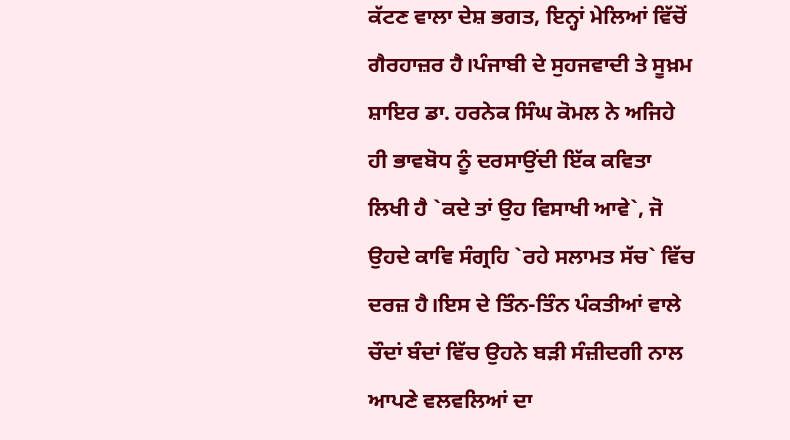ਕੱਟਣ ਵਾਲਾ ਦੇਸ਼ ਭਗਤ, ਇਨ੍ਹਾਂ ਮੇਲਿਆਂ ਵਿੱਚੋਂ ਗੈਰਹਾਜ਼ਰ ਹੈ।ਪੰਜਾਬੀ ਦੇ ਸੁਹਜਵਾਦੀ ਤੇ ਸੂਖ਼ਮ ਸ਼ਾਇਰ ਡਾ. ਹਰਨੇਕ ਸਿੰਘ ਕੋਮਲ ਨੇ ਅਜਿਹੇ ਹੀ ਭਾਵਬੋਧ ਨੂੰ ਦਰਸਾਉਂਦੀ ਇੱਕ ਕਵਿਤਾ ਲਿਖੀ ਹੈ `ਕਦੇ ਤਾਂ ਉਹ ਵਿਸਾਖੀ ਆਵੇ`, ਜੋ ਉਹਦੇ ਕਾਵਿ ਸੰਗ੍ਰਹਿ `ਰਹੇ ਸਲਾਮਤ ਸੱਚ` ਵਿੱਚ ਦਰਜ਼ ਹੈ।ਇਸ ਦੇ ਤਿੰਨ-ਤਿੰਨ ਪੰਕਤੀਆਂ ਵਾਲੇ ਚੌਦਾਂ ਬੰਦਾਂ ਵਿੱਚ ਉਹਨੇ ਬੜੀ ਸੰਜ਼ੀਦਗੀ ਨਾਲ ਆਪਣੇ ਵਲਵਲਿਆਂ ਦਾ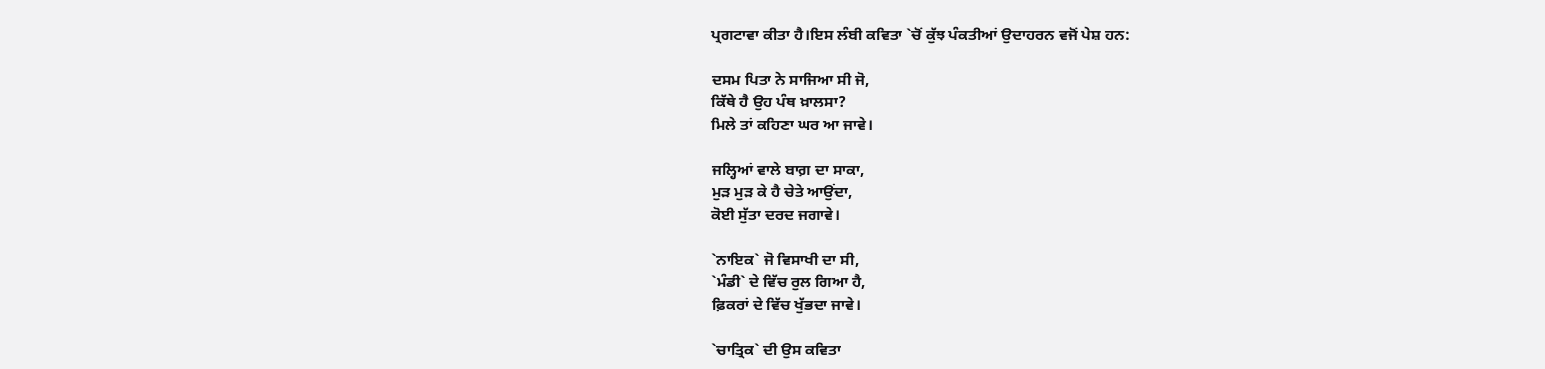ਪ੍ਰਗਟਾਵਾ ਕੀਤਾ ਹੈ।ਇਸ ਲੰਬੀ ਕਵਿਤਾ `ਚੋਂ ਕੁੱਝ ਪੰਕਤੀਆਂ ਉਦਾਹਰਨ ਵਜੋਂ ਪੇਸ਼ ਹਨ:

ਦਸਮ ਪਿਤਾ ਨੇ ਸਾਜਿਆ ਸੀ ਜੋ,
ਕਿੱਥੇ ਹੈ ਉਹ ਪੰਥ ਖ਼ਾਲਸਾ?
ਮਿਲੇ ਤਾਂ ਕਹਿਣਾ ਘਰ ਆ ਜਾਵੇ।

ਜਲ੍ਹਿਆਂ ਵਾਲੇ ਬਾਗ਼ ਦਾ ਸਾਕਾ,
ਮੁੜ ਮੁੜ ਕੇ ਹੈ ਚੇਤੇ ਆਉਂਦਾ,
ਕੋਈ ਸੁੱਤਾ ਦਰਦ ਜਗਾਵੇ।

`ਨਾਇਕ` ਜੋ ਵਿਸਾਖੀ ਦਾ ਸੀ,
`ਮੰਡੀ` ਦੇ ਵਿੱਚ ਰੁਲ ਗਿਆ ਹੈ,
ਫ਼ਿਕਰਾਂ ਦੇ ਵਿੱਚ ਖੁੱਭਦਾ ਜਾਵੇ।

`ਚਾਤ੍ਰਿਕ` ਦੀ ਉਸ ਕਵਿਤਾ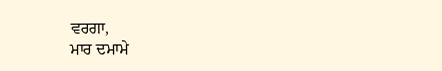ਵਰਗਾ,
ਮਾਰ ਦਮਾਮੇ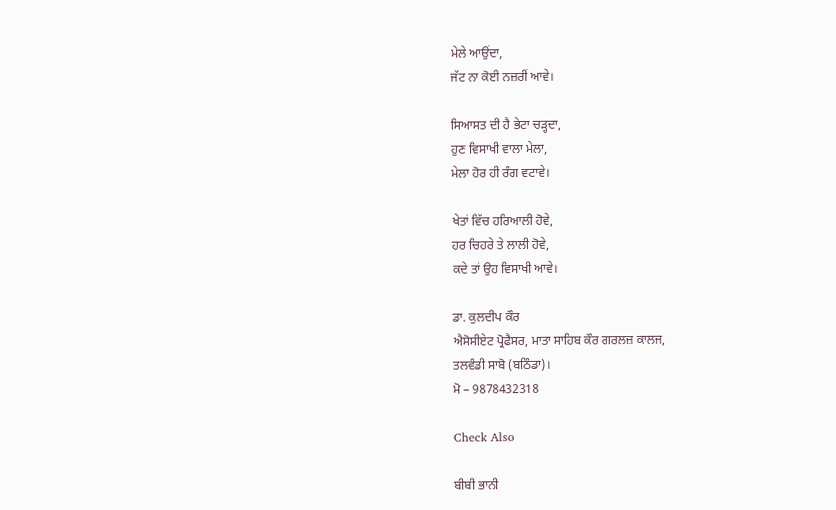ਮੇਲੇ ਆਉਂਦਾ,
ਜੱਟ ਨਾ ਕੋਈ ਨਜ਼ਰੀਂ ਆਵੇ।

ਸਿਆਸਤ ਦੀ ਹੈ ਭੇਟਾ ਚੜ੍ਹਦਾ,
ਹੁਣ ਵਿਸਾਖੀ ਵਾਲਾ ਮੇਲਾ,
ਮੇਲਾ ਹੋਰ ਹੀ ਰੰਗ ਵਟਾਵੇ।

ਖੇਤਾਂ ਵਿੱਚ ਹਰਿਆਲੀ ਹੋਵੇ,
ਹਰ ਚਿਹਰੇ ਤੇ ਲਾਲੀ ਹੋਵੇ,
ਕਦੇ ਤਾਂ ਉਹ ਵਿਸਾਖੀ ਆਵੇ।

ਡਾ. ਕੁਲਦੀਪ ਕੌਰ
ਐਸੋਸੀਏਟ ਪ੍ਰੋਫੈਸਰ, ਮਾਤਾ ਸਾਹਿਬ ਕੌਰ ਗਰਲਜ਼ ਕਾਲਜ,
ਤਲਵੰਡੀ ਸਾਬੋ (ਬਠਿੰਡਾ)।
ਮੋ – 9878432318

Check Also

ਬੀਬੀ ਭਾਨੀ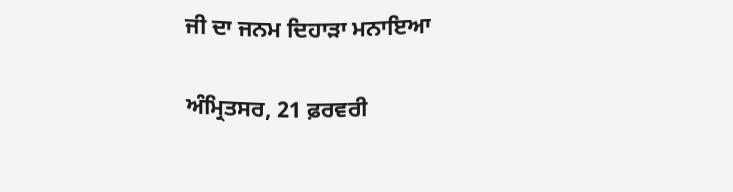ਜੀ ਦਾ ਜਨਮ ਦਿਹਾੜਾ ਮਨਾਇਆ

ਅੰਮ੍ਰਿਤਸਰ, 21 ਫ਼ਰਵਰੀ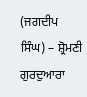(ਜਗਦੀਪ ਸਿੰਘ) – ਸ਼੍ਰੋਮਣੀ ਗੁਰਦੁਆਰਾ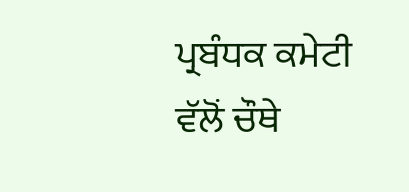ਪ੍ਰਬੰਧਕ ਕਮੇਟੀ ਵੱਲੋਂ ਚੌਥੇ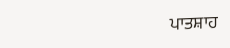ਪਾਤਸ਼ਾਹ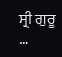ਸ੍ਰੀ ਗੁਰੂ …